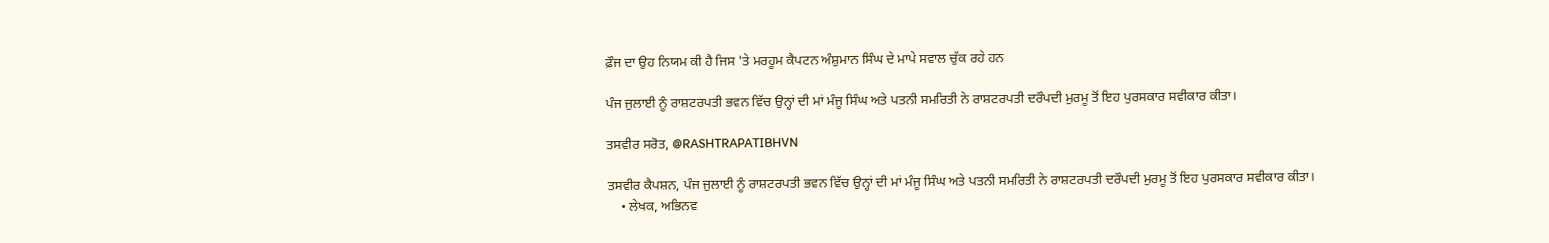ਫ਼ੌਜ ਦਾ ਉਹ ਨਿਯਮ ਕੀ ਹੈ ਜਿਸ 'ਤੇ ਮਰਹੂਮ ਕੈਪਟਨ ਅੰਸ਼ੁਮਾਨ ਸਿੰਘ ਦੇ ਮਾਪੇ ਸਵਾਲ ਚੁੱਕ ਰਹੇ ਹਨ

ਪੰਜ ਜੁਲਾਈ ਨੂੰ ਰਾਸ਼ਟਰਪਤੀ ਭਵਨ ਵਿੱਚ ਉਨ੍ਹਾਂ ਦੀ ਮਾਂ ਮੰਜੂ ਸਿੰਘ ਅਤੇ ਪਤਨੀ ਸਮਰਿਤੀ ਨੇ ਰਾਸ਼ਟਰਪਤੀ ਦਰੌਪਦੀ ਮੁਰਮੂ ਤੋਂ ਇਹ ਪੁਰਸਕਾਰ ਸਵੀਕਾਰ ਕੀਤਾ।

ਤਸਵੀਰ ਸਰੋਤ, @RASHTRAPATIBHVN

ਤਸਵੀਰ ਕੈਪਸ਼ਨ, ਪੰਜ ਜੁਲਾਈ ਨੂੰ ਰਾਸ਼ਟਰਪਤੀ ਭਵਨ ਵਿੱਚ ਉਨ੍ਹਾਂ ਦੀ ਮਾਂ ਮੰਜੂ ਸਿੰਘ ਅਤੇ ਪਤਨੀ ਸਮਰਿਤੀ ਨੇ ਰਾਸ਼ਟਰਪਤੀ ਦਰੌਪਦੀ ਮੁਰਮੂ ਤੋਂ ਇਹ ਪੁਰਸਕਾਰ ਸਵੀਕਾਰ ਕੀਤਾ।
    • ਲੇਖਕ, ਅਭਿਨਵ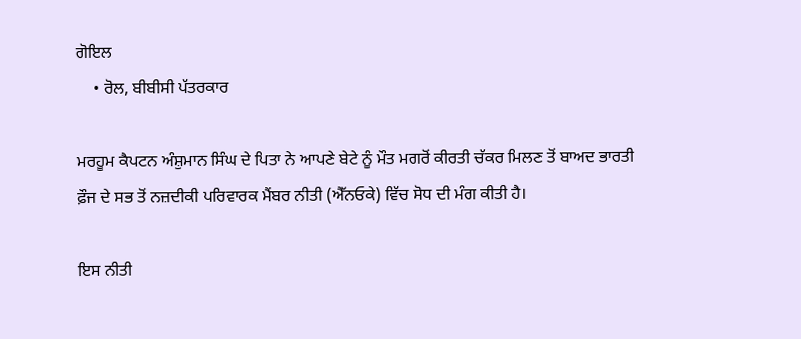ਗੋਇਲ
    • ਰੋਲ, ਬੀਬੀਸੀ ਪੱਤਰਕਾਰ

ਮਰਹੂਮ ਕੈਪਟਨ ਅੰਸ਼ੁਮਾਨ ਸਿੰਘ ਦੇ ਪਿਤਾ ਨੇ ਆਪਣੇ ਬੇਟੇ ਨੂੰ ਮੌਤ ਮਗਰੋਂ ਕੀਰਤੀ ਚੱਕਰ ਮਿਲਣ ਤੋਂ ਬਾਅਦ ਭਾਰਤੀ ਫ਼ੌਜ ਦੇ ਸਭ ਤੋਂ ਨਜ਼ਦੀਕੀ ਪਰਿਵਾਰਕ ਮੈਂਬਰ ਨੀਤੀ (ਐੱਨਓਕੇ) ਵਿੱਚ ਸੋਧ ਦੀ ਮੰਗ ਕੀਤੀ ਹੈ।

ਇਸ ਨੀਤੀ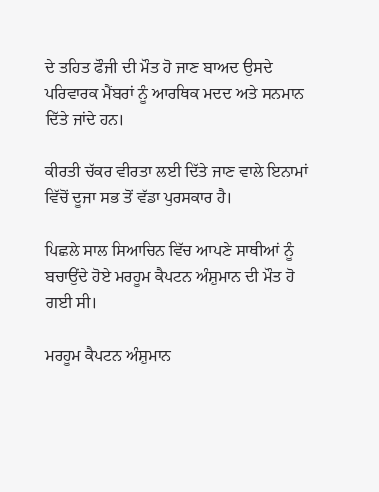ਦੇ ਤਹਿਤ ਫੌਜੀ ਦੀ ਮੌਤ ਹੋ ਜਾਣ ਬਾਅਦ ਉਸਦੇ ਪਰਿਵਾਰਕ ਮੈਂਬਰਾਂ ਨੂੰ ਆਰਥਿਕ ਮਦਦ ਅਤੇ ਸਨਮਾਨ ਦਿੱਤੇ ਜਾਂਦੇ ਹਨ।

ਕੀਰਤੀ ਚੱਕਰ ਵੀਰਤਾ ਲਈ ਦਿੱਤੇ ਜਾਣ ਵਾਲੇ ਇਨਾਮਾਂ ਵਿੱਚੋਂ ਦੂਜਾ ਸਭ ਤੋਂ ਵੱਡਾ ਪੁਰਸਕਾਰ ਹੈ।

ਪਿਛਲੇ ਸਾਲ ਸਿਆਚਿਨ ਵਿੱਚ ਆਪਣੇ ਸਾਥੀਆਂ ਨੂੰ ਬਚਾਉਂਦੇ ਹੋਏ ਮਰਹੂਮ ਕੈਪਟਨ ਅੰਸ਼ੁਮਾਨ ਦੀ ਮੌਤ ਹੋ ਗਈ ਸੀ।

ਮਰਹੂਮ ਕੈਪਟਨ ਅੰਸ਼ੁਮਾਨ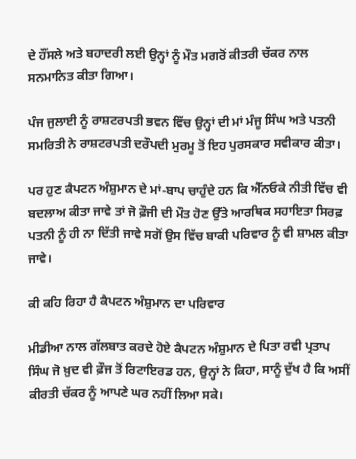ਦੇ ਹੌਂਸਲੇ ਅਤੇ ਬਹਾਦਰੀ ਲਈ ਉਨ੍ਹਾਂ ਨੂੰ ਮੌਤ ਮਗਰੋਂ ਕੀਤਰੀ ਚੱਕਰ ਨਾਲ ਸਨਮਾਨਿਤ ਕੀਤਾ ਗਿਆ।

ਪੰਜ ਜੁਲਾਈ ਨੂੰ ਰਾਸ਼ਟਰਪਤੀ ਭਵਨ ਵਿੱਚ ਉਨ੍ਹਾਂ ਦੀ ਮਾਂ ਮੰਜੂ ਸਿੰਘ ਅਤੇ ਪਤਨੀ ਸਮਰਿਤੀ ਨੇ ਰਾਸ਼ਟਰਪਤੀ ਦਰੌਪਦੀ ਮੁਰਮੂ ਤੋਂ ਇਹ ਪੁਰਸਕਾਰ ਸਵੀਕਾਰ ਕੀਤਾ।

ਪਰ ਹੁਣ ਕੈਪਟਨ ਅੰਸ਼ੁਮਾਨ ਦੇ ਮਾਂ-ਬਾਪ ਚਾਹੁੰਦੇ ਹਨ ਕਿ ਐੱਨਓਕੇ ਨੀਤੀ ਵਿੱਚ ਵੀ ਬਦਲਾਅ ਕੀਤਾ ਜਾਵੇ ਤਾਂ ਜੋ ਫ਼ੌਜੀ ਦੀ ਮੌਤ ਹੋਣ ਉੱਤੇ ਆਰਥਿਕ ਸਹਾਇਤਾ ਸਿਰਫ਼ ਪਤਨੀ ਨੂੰ ਹੀ ਨਾ ਦਿੱਤੀ ਜਾਵੇ ਸਗੋਂ ਉਸ ਵਿੱਚ ਬਾਕੀ ਪਰਿਵਾਰ ਨੂੰ ਵੀ ਸ਼ਾਮਲ ਕੀਤਾ ਜਾਵੇ।

ਕੀ ਕਹਿ ਰਿਹਾ ਹੈ ਕੈਪਟਨ ਅੰਸ਼ੁਮਾਨ ਦਾ ਪਰਿਵਾਰ

ਮੀਡੀਆ ਨਾਲ ਗੱਲਬਾਤ ਕਰਦੇ ਹੋਏ ਕੈਪਟਨ ਅੰਸ਼ੁਮਾਨ ਦੇ ਪਿਤਾ ਰਵੀ ਪ੍ਰਤਾਪ ਸਿੰਘ ਜੋ ਖ਼ੁਦ ਵੀ ਫ਼ੌਜ ਤੋਂ ਰਿਟਾਇਰਡ ਹਨ, ਉਨ੍ਹਾਂ ਨੇ ਕਿਹਾ, ਸਾਨੂੰ ਦੁੱਖ ਹੈ ਕਿ ਅਸੀਂ ਕੀਰਤੀ ਚੱਕਰ ਨੂੰ ਆਪਣੇ ਘਰ ਨਹੀਂ ਲਿਆ ਸਕੇ।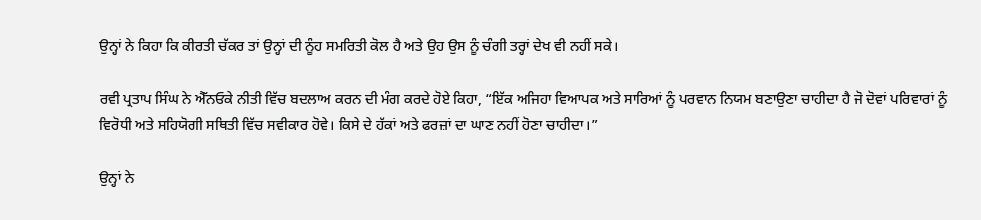ਉਨ੍ਹਾਂ ਨੇ ਕਿਹਾ ਕਿ ਕੀਰਤੀ ਚੱਕਰ ਤਾਂ ਉਨ੍ਹਾਂ ਦੀ ਨੂੰਹ ਸਮਰਿਤੀ ਕੋਲ ਹੈ ਅਤੇ ਉਹ ਉਸ ਨੂੰ ਚੰਗੀ ਤਰ੍ਹਾਂ ਦੇਖ ਵੀ ਨਹੀਂ ਸਕੇ।

ਰਵੀ ਪ੍ਰਤਾਪ ਸਿੰਘ ਨੇ ਐੱਨਓਕੇ ਨੀਤੀ ਵਿੱਚ ਬਦਲਾਅ ਕਰਨ ਦੀ ਮੰਗ ਕਰਦੇ ਹੋਏ ਕਿਹਾ, “ਇੱਕ ਅਜਿਹਾ ਵਿਆਪਕ ਅਤੇ ਸਾਰਿਆਂ ਨੂੰ ਪਰਵਾਨ ਨਿਯਮ ਬਣਾਉਣਾ ਚਾਹੀਦਾ ਹੈ ਜੋ ਦੋਵਾਂ ਪਰਿਵਾਰਾਂ ਨੂੰ ਵਿਰੋਧੀ ਅਤੇ ਸਹਿਯੋਗੀ ਸਥਿਤੀ ਵਿੱਚ ਸਵੀਕਾਰ ਹੋਵੇ। ਕਿਸੇ ਦੇ ਹੱਕਾਂ ਅਤੇ ਫਰਜ਼ਾਂ ਦਾ ਘਾਣ ਨਹੀਂ ਹੋਣਾ ਚਾਹੀਦਾ।”

ਉਨ੍ਹਾਂ ਨੇ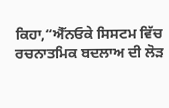ਕਿਹਾ,“ਐੱਨਓਕੇ ਸਿਸਟਮ ਵਿੱਚ ਰਚਨਾਤਮਿਕ ਬਦਲਾਅ ਦੀ ਲੋੜ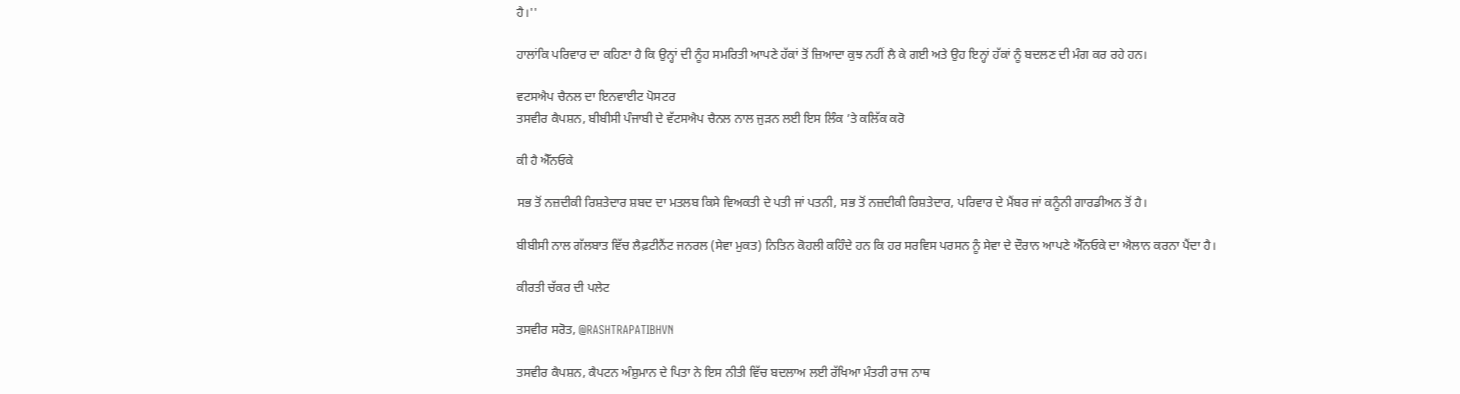ਹੈ।''

ਹਾਲਾਂਕਿ ਪਰਿਵਾਰ ਦਾ ਕਹਿਣਾ ਹੈ ਕਿ ਉਨ੍ਹਾਂ ਦੀ ਨੂੰਹ ਸਮਰਿਤੀ ਆਪਣੇ ਹੱਕਾਂ ਤੋਂ ਜ਼ਿਆਦਾ ਕੁਝ ਨਹੀਂ ਲੈ ਕੇ ਗਈ ਅਤੇ ਉਹ ਇਨ੍ਹਾਂ ਹੱਕਾਂ ਨੂੰ ਬਦਲਣ ਦੀ ਮੰਗ ਕਰ ਰਹੇ ਹਨ।

ਵਟਸਐਪ ਚੈਨਲ ਦਾ ਇਨਵਾਈਟ ਪੋਸਟਰ
ਤਸਵੀਰ ਕੈਪਸ਼ਨ, ਬੀਬੀਸੀ ਪੰਜਾਬੀ ਦੇ ਵੱਟਸਐਪ ਚੈਨਲ ਨਾਲ ਜੁੜਨ ਲਈ ਇਸ ਲਿੰਕ ’ਤੇ ਕਲਿੱਕ ਕਰੋ

ਕੀ ਹੈ ਐੱਨਓਕੇ

ਸਭ ਤੋਂ ਨਜ਼ਦੀਕੀ ਰਿਸ਼ਤੇਦਾਰ ਸ਼ਬਦ ਦਾ ਮਤਲਬ ਕਿਸੇ ਵਿਅਕਤੀ ਦੇ ਪਤੀ ਜਾਂ ਪਤਨੀ, ਸਭ ਤੋਂ ਨਜ਼ਦੀਕੀ ਰਿਸ਼ਤੇਦਾਰ, ਪਰਿਵਾਰ ਦੇ ਮੈਂਬਰ ਜਾਂ ਕਨੂੰਨੀ ਗਾਰਡੀਅਨ ਤੋਂ ਹੈ।

ਬੀਬੀਸੀ ਨਾਲ ਗੱਲਬਾਤ ਵਿੱਚ ਲੈਫ਼ਟੀਨੈਂਟ ਜਨਰਲ (ਸੇਵਾ ਮੁਕਤ) ਨਿਤਿਨ ਕੋਹਲੀ ਕਹਿੰਦੇ ਹਨ ਕਿ ਹਰ ਸਰਵਿਸ ਪਰਸਨ ਨੂੰ ਸੇਵਾ ਦੇ ਦੌਰਾਨ ਆਪਣੇ ਐੱਨਓਕੇ ਦਾ ਐਲਾਨ ਕਰਨਾ ਪੈਂਦਾ ਹੈ।

ਕੀਰਤੀ ਚੱਕਰ ਦੀ ਪਲੇਟ

ਤਸਵੀਰ ਸਰੋਤ, @RASHTRAPATIBHVN

ਤਸਵੀਰ ਕੈਪਸ਼ਨ, ਕੈਪਟਨ ਅੰਸ਼ੁਮਾਨ ਦੇ ਪਿਤਾ ਨੇ ਇਸ ਨੀਤੀ ਵਿੱਚ ਬਦਲਾਅ ਲਈ ਰੱਖਿਆ ਮੰਤਰੀ ਰਾਜ ਨਾਥ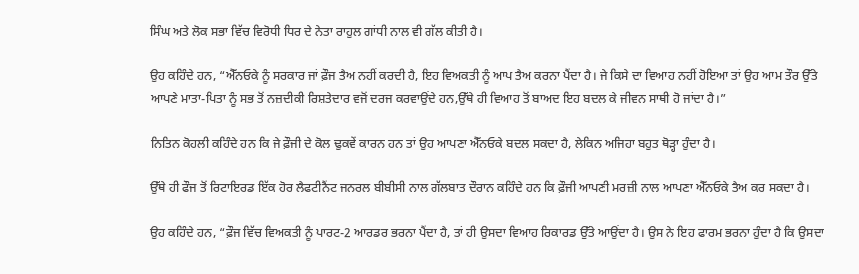ਸਿੰਘ ਅਤੇ ਲੋਕ ਸਭਾ ਵਿੱਚ ਵਿਰੋਧੀ ਧਿਰ ਦੇ ਨੇਤਾ ਰਾਹੁਲ ਗਾਂਧੀ ਨਾਲ ਵੀ ਗੱਲ ਕੀਤੀ ਹੈ।

ਉਹ ਕਹਿੰਦੇ ਹਨ, “ਐੱਨਓਕੇ ਨੂੰ ਸਰਕਾਰ ਜਾਂ ਫ਼ੌਜ ਤੈਅ ਨਹੀਂ ਕਰਦੀ ਹੈ, ਇਹ ਵਿਅਕਤੀ ਨੂੰ ਆਪ ਤੈਅ ਕਰਨਾ ਪੈਂਦਾ ਹੈ। ਜੇ ਕਿਸੇ ਦਾ ਵਿਆਹ ਨਹੀਂ ਹੋਇਆ ਤਾਂ ਉਹ ਆਮ ਤੌਰ ਉੱਤੇ ਆਪਣੇ ਮਾਤਾ-ਪਿਤਾ ਨੂੰ ਸਭ ਤੋਂ ਨਜ਼ਦੀਕੀ ਰਿਸ਼ਤੇਦਾਰ ਵਜੋਂ ਦਰਜ ਕਰਵਾਉਂਦੇ ਹਨ,ਉੱਥੇ ਹੀ ਵਿਆਹ ਤੋਂ ਬਾਅਦ ਇਹ ਬਦਲ ਕੇ ਜੀਵਨ ਸਾਥੀ ਹੋ ਜਾਂਦਾ ਹੈ।”

ਨਿਤਿਨ ਕੋਹਲੀ ਕਹਿੰਦੇ ਹਨ ਕਿ ਜੇ ਫ਼ੌਜੀ ਦੇ ਕੋਲ ਢੁਕਵੇਂ ਕਾਰਨ ਹਨ ਤਾਂ ਉਹ ਆਪਣਾ ਐੱਨਓਕੇ ਬਦਲ ਸਕਦਾ ਹੈ, ਲੇਕਿਨ ਅਜਿਹਾ ਬਹੁਤ ਥੋੜ੍ਹਾ ਹੁੰਦਾ ਹੈ।

ਉੱਥੇ ਹੀ ਫੌਜ ਤੋਂ ਰਿਟਾਇਰਡ ਇੱਕ ਹੋਰ ਲੈਫਟੀਨੈਂਟ ਜਨਰਲ ਬੀਬੀਸੀ ਨਾਲ ਗੱਲਬਾਤ ਦੌਰਾਨ ਕਹਿੰਦੇ ਹਨ ਕਿ ਫ਼ੌਜੀ ਆਪਣੀ ਮਰਜ਼ੀ ਨਾਲ ਆਪਣਾ ਐੱਨਓਕੇ ਤੈਅ ਕਰ ਸਕਦਾ ਹੈ।

ਉਹ ਕਹਿੰਦੇ ਹਨ, “ਫ਼ੌਜ ਵਿੱਚ ਵਿਅਕਤੀ ਨੂੰ ਪਾਰਟ-2 ਆਰਡਰ ਭਰਨਾ ਪੈਂਦਾ ਹੈ, ਤਾਂ ਹੀ ਉਸਦਾ ਵਿਆਹ ਰਿਕਾਰਡ ਉੱਤੇ ਆਉਂਦਾ ਹੈ। ਉਸ ਨੇ ਇਹ ਫਾਰਮ ਭਰਨਾ ਹੁੰਦਾ ਹੈ ਕਿ ਉਸਦਾ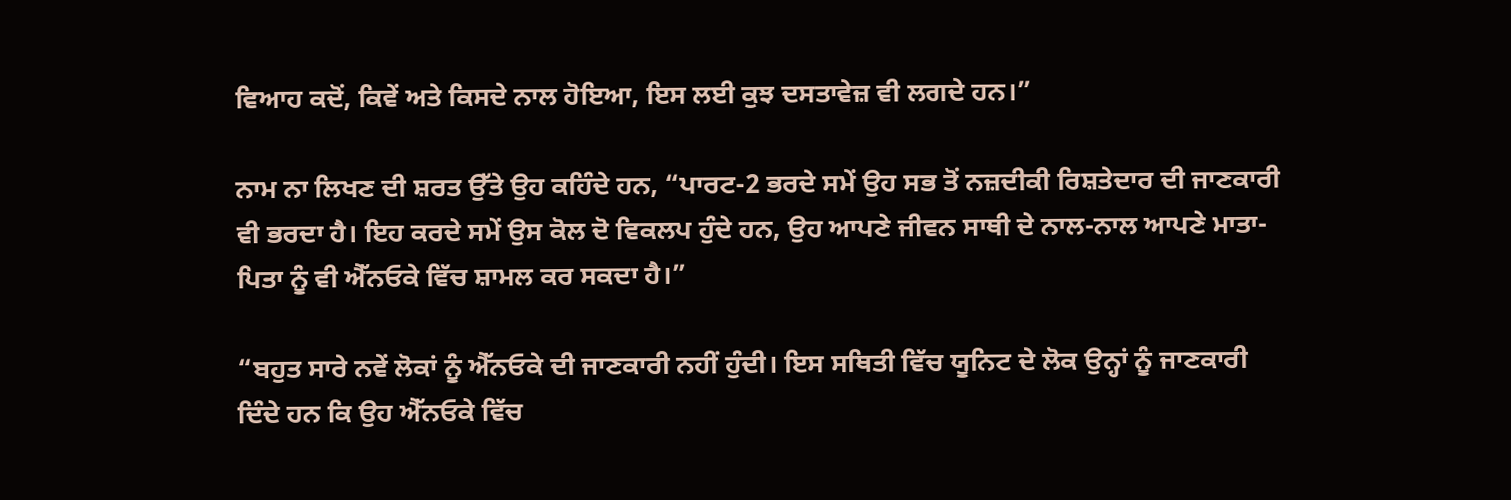ਵਿਆਹ ਕਦੋਂ, ਕਿਵੇਂ ਅਤੇ ਕਿਸਦੇ ਨਾਲ ਹੋਇਆ, ਇਸ ਲਈ ਕੁਝ ਦਸਤਾਵੇਜ਼ ਵੀ ਲਗਦੇ ਹਨ।”

ਨਾਮ ਨਾ ਲਿਖਣ ਦੀ ਸ਼ਰਤ ਉੱਤੇ ਉਹ ਕਹਿੰਦੇ ਹਨ, “ਪਾਰਟ-2 ਭਰਦੇ ਸਮੇਂ ਉਹ ਸਭ ਤੋਂ ਨਜ਼ਦੀਕੀ ਰਿਸ਼ਤੇਦਾਰ ਦੀ ਜਾਣਕਾਰੀ ਵੀ ਭਰਦਾ ਹੈ। ਇਹ ਕਰਦੇ ਸਮੇਂ ਉਸ ਕੋਲ ਦੋ ਵਿਕਲਪ ਹੁੰਦੇ ਹਨ, ਉਹ ਆਪਣੇ ਜੀਵਨ ਸਾਥੀ ਦੇ ਨਾਲ-ਨਾਲ ਆਪਣੇ ਮਾਤਾ-ਪਿਤਾ ਨੂੰ ਵੀ ਐੱਨਓਕੇ ਵਿੱਚ ਸ਼ਾਮਲ ਕਰ ਸਕਦਾ ਹੈ।”

“ਬਹੁਤ ਸਾਰੇ ਨਵੇਂ ਲੋਕਾਂ ਨੂੰ ਐੱਨਓਕੇ ਦੀ ਜਾਣਕਾਰੀ ਨਹੀਂ ਹੁੰਦੀ। ਇਸ ਸਥਿਤੀ ਵਿੱਚ ਯੂਨਿਟ ਦੇ ਲੋਕ ਉਨ੍ਹਾਂ ਨੂੰ ਜਾਣਕਾਰੀ ਦਿੰਦੇ ਹਨ ਕਿ ਉਹ ਐੱਨਓਕੇ ਵਿੱਚ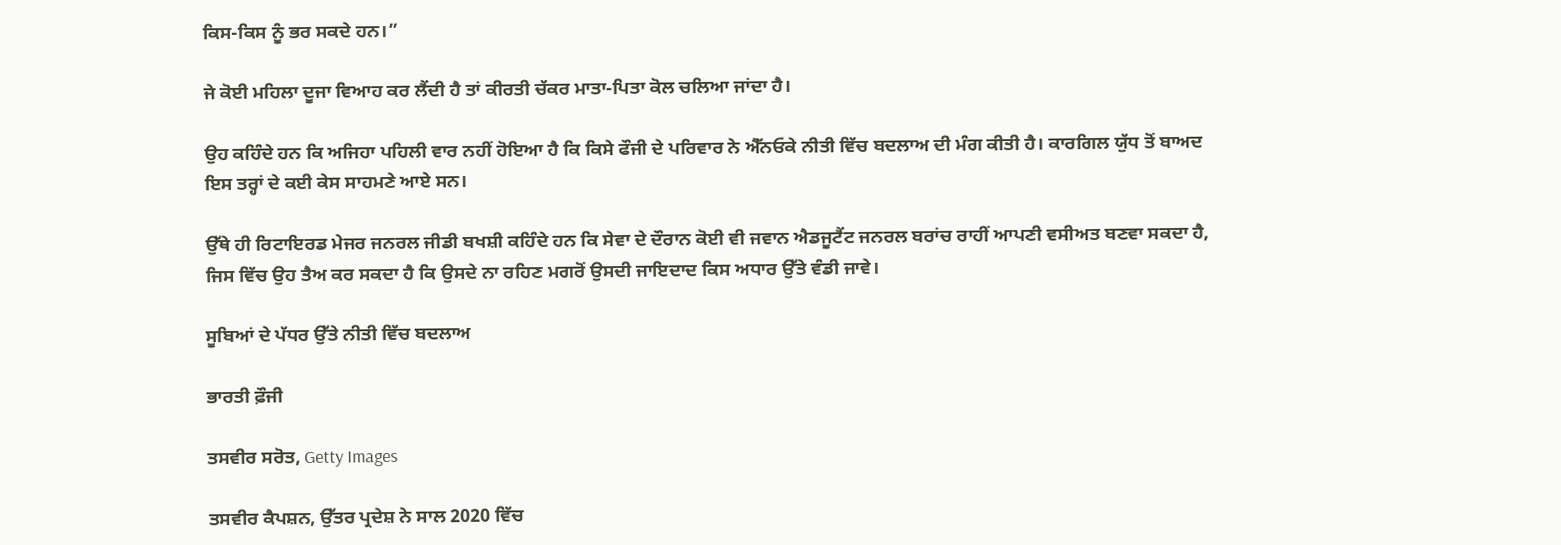ਕਿਸ-ਕਿਸ ਨੂੰ ਭਰ ਸਕਦੇ ਹਨ।”

ਜੇ ਕੋਈ ਮਹਿਲਾ ਦੂਜਾ ਵਿਆਹ ਕਰ ਲੈਂਦੀ ਹੈ ਤਾਂ ਕੀਰਤੀ ਚੱਕਰ ਮਾਤਾ-ਪਿਤਾ ਕੋਲ ਚਲਿਆ ਜਾਂਦਾ ਹੈ।

ਉਹ ਕਹਿੰਦੇ ਹਨ ਕਿ ਅਜਿਹਾ ਪਹਿਲੀ ਵਾਰ ਨਹੀਂ ਹੋਇਆ ਹੈ ਕਿ ਕਿਸੇ ਫੌਜੀ ਦੇ ਪਰਿਵਾਰ ਨੇ ਐੱਨਓਕੇ ਨੀਤੀ ਵਿੱਚ ਬਦਲਾਅ ਦੀ ਮੰਗ ਕੀਤੀ ਹੈ। ਕਾਰਗਿਲ ਯੁੱਧ ਤੋਂ ਬਾਅਦ ਇਸ ਤਰ੍ਹਾਂ ਦੇ ਕਈ ਕੇਸ ਸਾਹਮਣੇ ਆਏ ਸਨ।

ਉੱਥੇ ਹੀ ਰਿਟਾਇਰਡ ਮੇਜਰ ਜਨਰਲ ਜੀਡੀ ਬਖਸ਼ੀ ਕਹਿੰਦੇ ਹਨ ਕਿ ਸੇਵਾ ਦੇ ਦੌਰਾਨ ਕੋਈ ਵੀ ਜਵਾਨ ਐਡਜੂਟੈਂਟ ਜਨਰਲ ਬਰਾਂਚ ਰਾਹੀਂ ਆਪਣੀ ਵਸੀਅਤ ਬਣਵਾ ਸਕਦਾ ਹੈ, ਜਿਸ ਵਿੱਚ ਉਹ ਤੈਅ ਕਰ ਸਕਦਾ ਹੈ ਕਿ ਉਸਦੇ ਨਾ ਰਹਿਣ ਮਗਰੋਂ ਉਸਦੀ ਜਾਇਦਾਦ ਕਿਸ ਅਧਾਰ ਉੱਤੇ ਵੰਡੀ ਜਾਵੇ।

ਸੂਬਿਆਂ ਦੇ ਪੱਧਰ ਉੱਤੇ ਨੀਤੀ ਵਿੱਚ ਬਦਲਾਅ

ਭਾਰਤੀ ਫ਼ੌਜੀ

ਤਸਵੀਰ ਸਰੋਤ, Getty Images

ਤਸਵੀਰ ਕੈਪਸ਼ਨ, ਉੱਤਰ ਪ੍ਰਦੇਸ਼ ਨੇ ਸਾਲ 2020 ਵਿੱਚ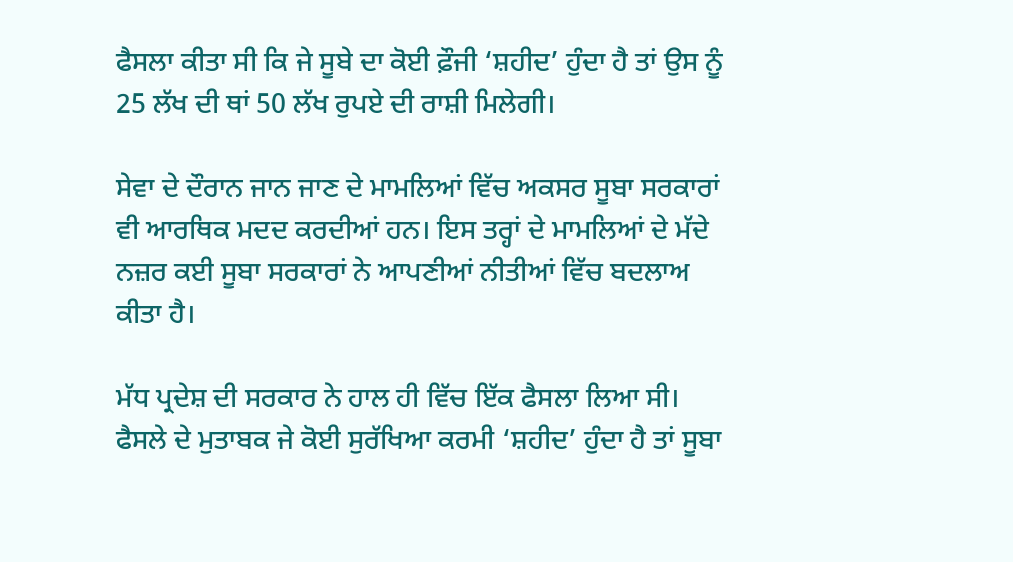ਫੈਸਲਾ ਕੀਤਾ ਸੀ ਕਿ ਜੇ ਸੂਬੇ ਦਾ ਕੋਈ ਫ਼ੌਜੀ ‘ਸ਼ਹੀਦ’ ਹੁੰਦਾ ਹੈ ਤਾਂ ਉਸ ਨੂੰ 25 ਲੱਖ ਦੀ ਥਾਂ 50 ਲੱਖ ਰੁਪਏ ਦੀ ਰਾਸ਼ੀ ਮਿਲੇਗੀ।

ਸੇਵਾ ਦੇ ਦੌਰਾਨ ਜਾਨ ਜਾਣ ਦੇ ਮਾਮਲਿਆਂ ਵਿੱਚ ਅਕਸਰ ਸੂਬਾ ਸਰਕਾਰਾਂ ਵੀ ਆਰਥਿਕ ਮਦਦ ਕਰਦੀਆਂ ਹਨ। ਇਸ ਤਰ੍ਹਾਂ ਦੇ ਮਾਮਲਿਆਂ ਦੇ ਮੱਦੇ ਨਜ਼ਰ ਕਈ ਸੂਬਾ ਸਰਕਾਰਾਂ ਨੇ ਆਪਣੀਆਂ ਨੀਤੀਆਂ ਵਿੱਚ ਬਦਲਾਅ ਕੀਤਾ ਹੈ।

ਮੱਧ ਪ੍ਰਦੇਸ਼ ਦੀ ਸਰਕਾਰ ਨੇ ਹਾਲ ਹੀ ਵਿੱਚ ਇੱਕ ਫੈਸਲਾ ਲਿਆ ਸੀ। ਫੈਸਲੇ ਦੇ ਮੁਤਾਬਕ ਜੇ ਕੋਈ ਸੁਰੱਖਿਆ ਕਰਮੀ ‘ਸ਼ਹੀਦ’ ਹੁੰਦਾ ਹੈ ਤਾਂ ਸੂਬਾ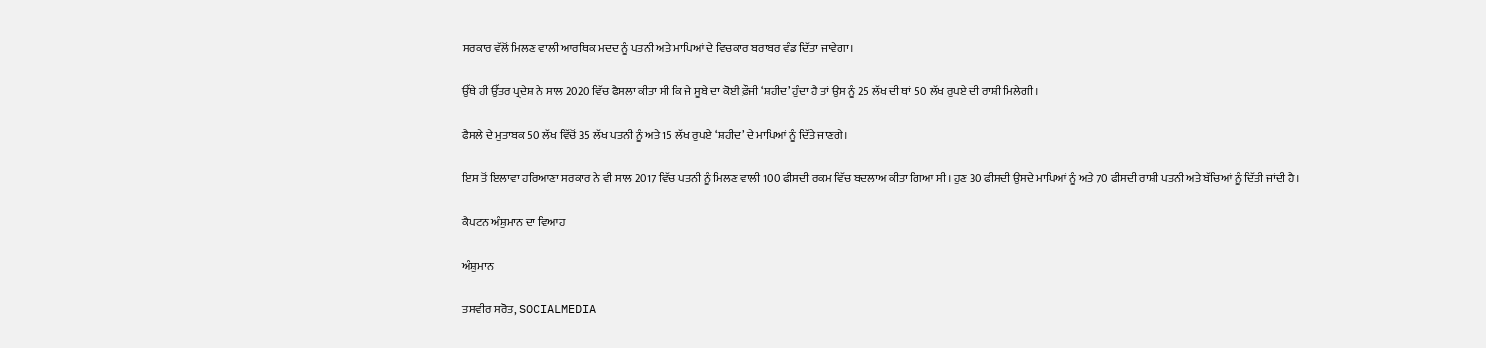ਸਰਕਾਰ ਵੱਲੋਂ ਮਿਲਣ ਵਾਲੀ ਆਰਥਿਕ ਮਦਦ ਨੂੰ ਪਤਨੀ ਅਤੇ ਮਾਪਿਆਂ ਦੇ ਵਿਚਕਾਰ ਬਰਾਬਰ ਵੰਡ ਦਿੱਤਾ ਜਾਵੇਗਾ।

ਉੱਥੇ ਹੀ ਉੱਤਰ ਪ੍ਰਦੇਸ਼ ਨੇ ਸਾਲ 2020 ਵਿੱਚ ਫੈਸਲਾ ਕੀਤਾ ਸੀ ਕਿ ਜੇ ਸੂਬੇ ਦਾ ਕੋਈ ਫ਼ੌਜੀ ‘ਸ਼ਹੀਦ’ ਹੁੰਦਾ ਹੈ ਤਾਂ ਉਸ ਨੂੰ 25 ਲੱਖ ਦੀ ਥਾਂ 50 ਲੱਖ ਰੁਪਏ ਦੀ ਰਾਸ਼ੀ ਮਿਲੇਗੀ।

ਫੈਸਲੇ ਦੇ ਮੁਤਾਬਕ 50 ਲੱਖ ਵਿੱਚੋਂ 35 ਲੱਖ ਪਤਨੀ ਨੂੰ ਅਤੇ 15 ਲੱਖ ਰੁਪਏ ‘ਸ਼ਹੀਦ’ ਦੇ ਮਾਪਿਆਂ ਨੂੰ ਦਿੱਤੇ ਜਾਣਗੇ।

ਇਸ ਤੋਂ ਇਲਾਵਾ ਹਰਿਆਣਾ ਸਰਕਾਰ ਨੇ ਵੀ ਸਾਲ 2017 ਵਿੱਚ ਪਤਨੀ ਨੂੰ ਮਿਲਣ ਵਾਲੀ 100 ਫੀਸਦੀ ਰਕਮ ਵਿੱਚ ਬਦਲਾਅ ਕੀਤਾ ਗਿਆ ਸੀ। ਹੁਣ 30 ਫੀਸਦੀ ਉਸਦੇ ਮਾਪਿਆਂ ਨੂੰ ਅਤੇ 70 ਫੀਸਦੀ ਰਾਸ਼ੀ ਪਤਨੀ ਅਤੇ ਬੱਚਿਆਂ ਨੂੰ ਦਿੱਤੀ ਜਾਂਦੀ ਹੈ।

ਕੈਪਟਨ ਅੰਸ਼ੁਮਾਨ ਦਾ ਵਿਆਹ

ਅੰਸ਼ੁਮਾਨ

ਤਸਵੀਰ ਸਰੋਤ, SOCIALMEDIA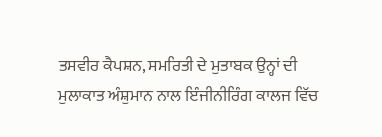ਤਸਵੀਰ ਕੈਪਸ਼ਨ, ਸਮਰਿਤੀ ਦੇ ਮੁਤਾਬਕ ਉਨ੍ਹਾਂ ਦੀ ਮੁਲਾਕਾਤ ਅੰਸ਼ੁਮਾਨ ਨਾਲ ਇੰਜੀਨੀਰਿੰਗ ਕਾਲਜ ਵਿੱਚ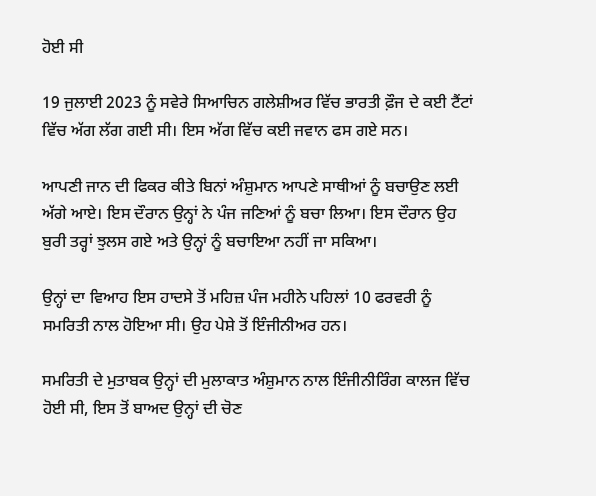ਹੋਈ ਸੀ

19 ਜੁਲਾਈ 2023 ਨੂੰ ਸਵੇਰੇ ਸਿਆਚਿਨ ਗਲੇਸ਼ੀਅਰ ਵਿੱਚ ਭਾਰਤੀ ਫ਼ੌਜ ਦੇ ਕਈ ਟੈਂਟਾਂ ਵਿੱਚ ਅੱਗ ਲੱਗ ਗਈ ਸੀ। ਇਸ ਅੱਗ ਵਿੱਚ ਕਈ ਜਵਾਨ ਫਸ ਗਏ ਸਨ।

ਆਪਣੀ ਜਾਨ ਦੀ ਫਿਕਰ ਕੀਤੇ ਬਿਨਾਂ ਅੰਸ਼ੁਮਾਨ ਆਪਣੇ ਸਾਥੀਆਂ ਨੂੰ ਬਚਾਉਣ ਲਈ ਅੱਗੇ ਆਏ। ਇਸ ਦੌਰਾਨ ਉਨ੍ਹਾਂ ਨੇ ਪੰਜ ਜਣਿਆਂ ਨੂੰ ਬਚਾ ਲਿਆ। ਇਸ ਦੌਰਾਨ ਉਹ ਬੁਰੀ ਤਰ੍ਹਾਂ ਝੁਲਸ ਗਏ ਅਤੇ ਉਨ੍ਹਾਂ ਨੂੰ ਬਚਾਇਆ ਨਹੀਂ ਜਾ ਸਕਿਆ।

ਉਨ੍ਹਾਂ ਦਾ ਵਿਆਹ ਇਸ ਹਾਦਸੇ ਤੋਂ ਮਹਿਜ਼ ਪੰਜ ਮਹੀਨੇ ਪਹਿਲਾਂ 10 ਫਰਵਰੀ ਨੂੰ ਸਮਰਿਤੀ ਨਾਲ ਹੋਇਆ ਸੀ। ਉਹ ਪੇਸ਼ੇ ਤੋਂ ਇੰਜੀਨੀਅਰ ਹਨ।

ਸਮਰਿਤੀ ਦੇ ਮੁਤਾਬਕ ਉਨ੍ਹਾਂ ਦੀ ਮੁਲਾਕਾਤ ਅੰਸ਼ੁਮਾਨ ਨਾਲ ਇੰਜੀਨੀਰਿੰਗ ਕਾਲਜ ਵਿੱਚ ਹੋਈ ਸੀ, ਇਸ ਤੋਂ ਬਾਅਦ ਉਨ੍ਹਾਂ ਦੀ ਚੋਣ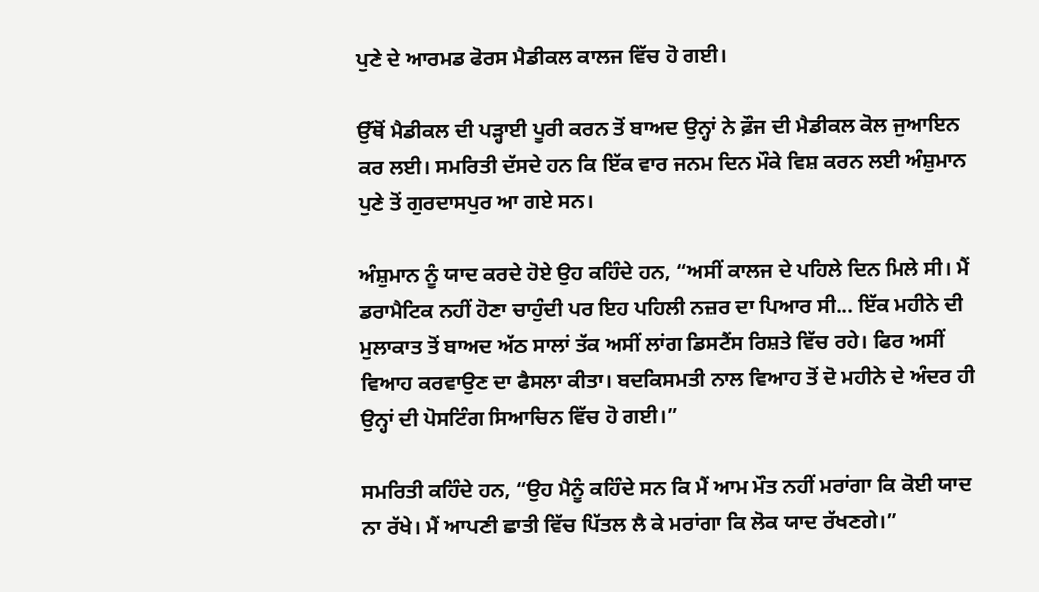ਪੁਣੇ ਦੇ ਆਰਮਡ ਫੋਰਸ ਮੈਡੀਕਲ ਕਾਲਜ ਵਿੱਚ ਹੋ ਗਈ।

ਉੱਥੋਂ ਮੈਡੀਕਲ ਦੀ ਪੜ੍ਹਾਈ ਪੂਰੀ ਕਰਨ ਤੋਂ ਬਾਅਦ ਉਨ੍ਹਾਂ ਨੇ ਫ਼ੌਜ ਦੀ ਮੈਡੀਕਲ ਕੋਲ ਜੁਆਇਨ ਕਰ ਲਈ। ਸਮਰਿਤੀ ਦੱਸਦੇ ਹਨ ਕਿ ਇੱਕ ਵਾਰ ਜਨਮ ਦਿਨ ਮੌਕੇ ਵਿਸ਼ ਕਰਨ ਲਈ ਅੰਸ਼ੁਮਾਨ ਪੁਣੇ ਤੋਂ ਗੁਰਦਾਸਪੁਰ ਆ ਗਏ ਸਨ।

ਅੰਸ਼ੁਮਾਨ ਨੂੰ ਯਾਦ ਕਰਦੇ ਹੋਏ ਉਹ ਕਹਿੰਦੇ ਹਨ, “ਅਸੀਂ ਕਾਲਜ ਦੇ ਪਹਿਲੇ ਦਿਨ ਮਿਲੇ ਸੀ। ਮੈਂ ਡਰਾਮੈਟਿਕ ਨਹੀਂ ਹੋਣਾ ਚਾਹੁੰਦੀ ਪਰ ਇਹ ਪਹਿਲੀ ਨਜ਼ਰ ਦਾ ਪਿਆਰ ਸੀ... ਇੱਕ ਮਹੀਨੇ ਦੀ ਮੁਲਾਕਾਤ ਤੋਂ ਬਾਅਦ ਅੱਠ ਸਾਲਾਂ ਤੱਕ ਅਸੀਂ ਲਾਂਗ ਡਿਸਟੈਂਸ ਰਿਸ਼ਤੇ ਵਿੱਚ ਰਹੇ। ਫਿਰ ਅਸੀਂ ਵਿਆਹ ਕਰਵਾਉਣ ਦਾ ਫੈਸਲਾ ਕੀਤਾ। ਬਦਕਿਸਮਤੀ ਨਾਲ ਵਿਆਹ ਤੋਂ ਦੋ ਮਹੀਨੇ ਦੇ ਅੰਦਰ ਹੀ ਉਨ੍ਹਾਂ ਦੀ ਪੋਸਟਿੰਗ ਸਿਆਚਿਨ ਵਿੱਚ ਹੋ ਗਈ।”

ਸਮਰਿਤੀ ਕਹਿੰਦੇ ਹਨ, “ਉਹ ਮੈਨੂੰ ਕਹਿੰਦੇ ਸਨ ਕਿ ਮੈਂ ਆਮ ਮੌਤ ਨਹੀਂ ਮਰਾਂਗਾ ਕਿ ਕੋਈ ਯਾਦ ਨਾ ਰੱਖੇ। ਮੈਂ ਆਪਣੀ ਛਾਤੀ ਵਿੱਚ ਪਿੱਤਲ ਲੈ ਕੇ ਮਰਾਂਗਾ ਕਿ ਲੋਕ ਯਾਦ ਰੱਖਣਗੇ।”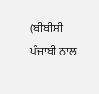(ਬੀਬੀਸੀ ਪੰਜਾਬੀ ਨਾਲ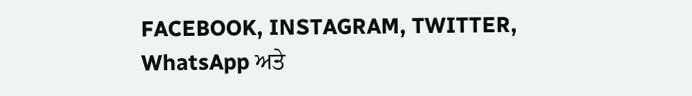FACEBOOK, INSTAGRAM, TWITTER, WhatsApp ਅਤੇ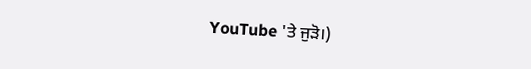YouTube 'ਤੇ ਜੁੜੋ।)